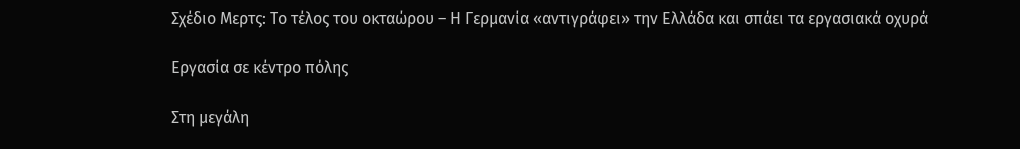Σχέδιο Μερτς: Το τέλος του οκταώρου – Η Γερμανία «αντιγράφει» την Ελλάδα και σπάει τα εργασιακά οχυρά

Εργασία σε κέντρο πόλης

Στη μεγάλη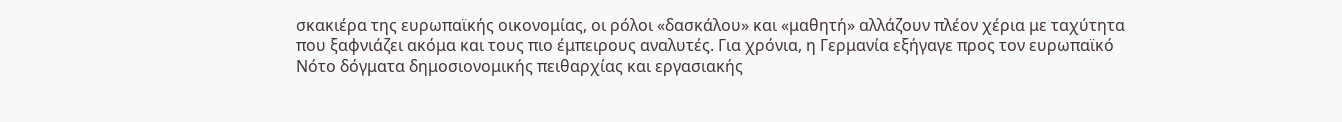σκακιέρα της ευρωπαϊκής οικονομίας, οι ρόλοι «δασκάλου» και «μαθητή» αλλάζουν πλέον χέρια με ταχύτητα που ξαφνιάζει ακόμα και τους πιο έμπειρους αναλυτές. Για χρόνια, η Γερμανία εξήγαγε προς τον ευρωπαϊκό Νότο δόγματα δημοσιονομικής πειθαρχίας και εργασιακής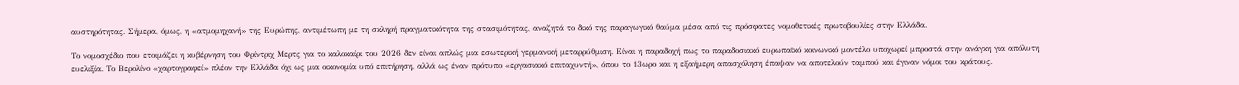αυστηρότητας. Σήμερα, όμως, η «ατμομηχανή» της Ευρώπης, αντιμέτωπη με τη σκληρή πραγματικότητα της στασιμότητας, αναζητά το δικό της παραγωγικό θαύμα μέσα από τις πρόσφατες νομοθετικές πρωτοβουλίες στην Ελλάδα.

Το νομοσχέδιο που ετοιμάζει η κυβέρνηση του Φρίντριχ Μερτς για το καλοκαίρι του 2026 δεν είναι απλώς μια εσωτερική γερμανική μεταρρύθμιση. Είναι η παραδοχή πως το παραδοσιακό ευρωπαϊκό κοινωνικό μοντέλο υποχωρεί μπροστά στην ανάγκη για απόλυτη ευελιξία. Το Βερολίνο «χαρτογραφεί» πλέον την Ελλάδα όχι ως μια οικονομία υπό επιτήρηση, αλλά ως έναν πρότυπο «εργασιακό επιταχυντή», όπου το 13ωρο και η εξαήμερη απασχόληση έπαψαν να αποτελούν ταμπού και έγιναν νόμοι του κράτους.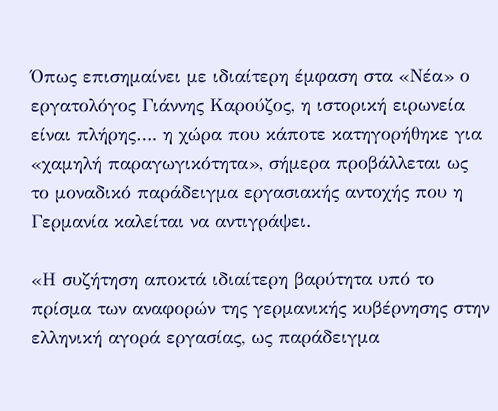Όπως επισημαίνει με ιδιαίτερη έμφαση στα «Νέα» ο εργατολόγος Γιάννης Καρούζος, η ιστορική ειρωνεία είναι πλήρης…. η χώρα που κάποτε κατηγορήθηκε για «χαμηλή παραγωγικότητα», σήμερα προβάλλεται ως το μοναδικό παράδειγμα εργασιακής αντοχής που η Γερμανία καλείται να αντιγράψει.

«Η συζήτηση αποκτά ιδιαίτερη βαρύτητα υπό το πρίσμα των αναφορών της γερμανικής κυβέρνησης στην ελληνική αγορά εργασίας, ως παράδειγμα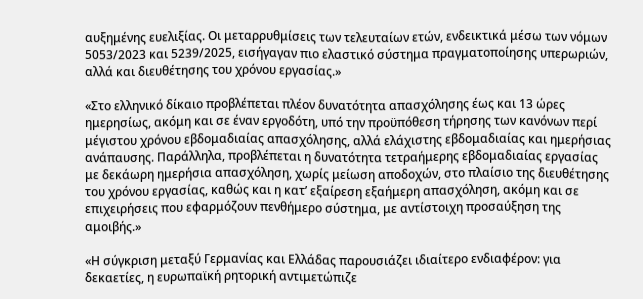αυξημένης ευελιξίας. Οι μεταρρυθμίσεις των τελευταίων ετών, ενδεικτικά μέσω των νόμων 5053/2023 και 5239/2025, εισήγαγαν πιο ελαστικό σύστημα πραγματοποίησης υπερωριών, αλλά και διευθέτησης του χρόνου εργασίας.»

«Στο ελληνικό δίκαιο προβλέπεται πλέον δυνατότητα απασχόλησης έως και 13 ώρες ημερησίως, ακόμη και σε έναν εργοδότη, υπό την προϋπόθεση τήρησης των κανόνων περί μέγιστου χρόνου εβδομαδιαίας απασχόλησης, αλλά ελάχιστης εβδομαδιαίας και ημερήσιας ανάπαυσης. Παράλληλα, προβλέπεται η δυνατότητα τετραήμερης εβδομαδιαίας εργασίας με δεκάωρη ημερήσια απασχόληση, χωρίς μείωση αποδοχών, στο πλαίσιο της διευθέτησης του χρόνου εργασίας, καθώς και η κατ’ εξαίρεση εξαήμερη απασχόληση, ακόμη και σε επιχειρήσεις που εφαρμόζουν πενθήμερο σύστημα, με αντίστοιχη προσαύξηση της αμοιβής.»

«Η σύγκριση μεταξύ Γερμανίας και Ελλάδας παρουσιάζει ιδιαίτερο ενδιαφέρον: για δεκαετίες, η ευρωπαϊκή ρητορική αντιμετώπιζε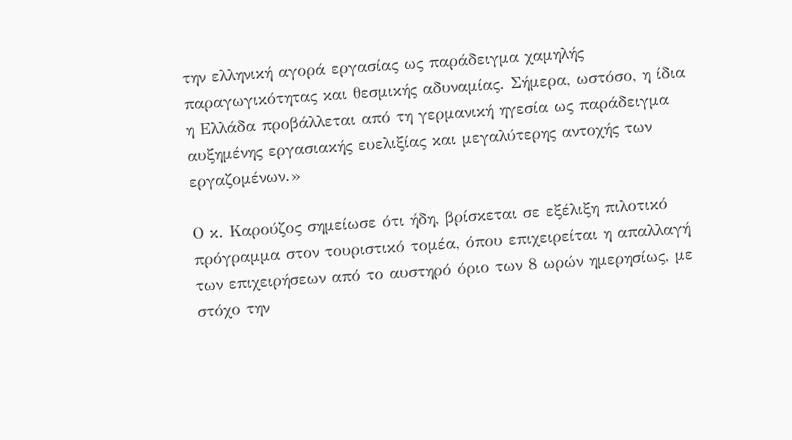την ελληνική αγορά εργασίας ως παράδειγμα χαμηλής παραγωγικότητας και θεσμικής αδυναμίας. Σήμερα, ωστόσο, η ίδια η Ελλάδα προβάλλεται από τη γερμανική ηγεσία ως παράδειγμα αυξημένης εργασιακής ευελιξίας και μεγαλύτερης αντοχής των εργαζομένων.»

Ο κ. Καρούζος σημείωσε ότι ήδη, βρίσκεται σε εξέλιξη πιλοτικό πρόγραμμα στον τουριστικό τομέα, όπου επιχειρείται η απαλλαγή των επιχειρήσεων από το αυστηρό όριο των 8 ωρών ημερησίως, με στόχο την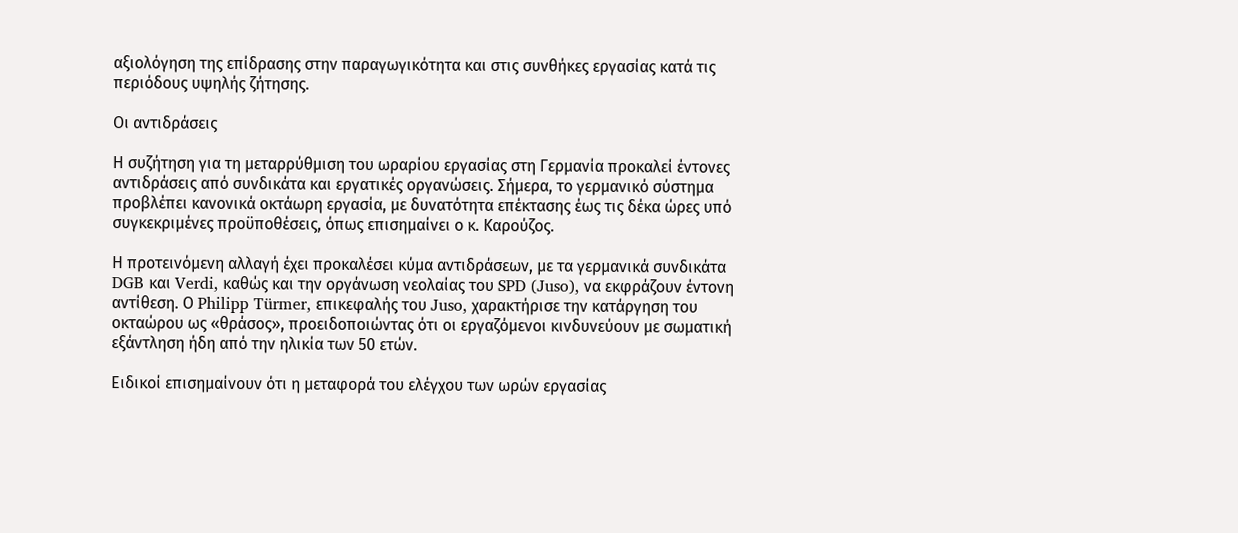αξιολόγηση της επίδρασης στην παραγωγικότητα και στις συνθήκες εργασίας κατά τις περιόδους υψηλής ζήτησης.

Οι αντιδράσεις

Η συζήτηση για τη μεταρρύθμιση του ωραρίου εργασίας στη Γερμανία προκαλεί έντονες αντιδράσεις από συνδικάτα και εργατικές οργανώσεις. Σήμερα, το γερμανικό σύστημα προβλέπει κανονικά οκτάωρη εργασία, με δυνατότητα επέκτασης έως τις δέκα ώρες υπό συγκεκριμένες προϋποθέσεις, όπως επισημαίνει ο κ. Καρούζος.

Η προτεινόμενη αλλαγή έχει προκαλέσει κύμα αντιδράσεων, με τα γερμανικά συνδικάτα DGB και Verdi, καθώς και την οργάνωση νεολαίας του SPD (Juso), να εκφράζουν έντονη αντίθεση. Ο Philipp Türmer, επικεφαλής του Juso, χαρακτήρισε την κατάργηση του οκταώρου ως «θράσος», προειδοποιώντας ότι οι εργαζόμενοι κινδυνεύουν με σωματική εξάντληση ήδη από την ηλικία των 50 ετών.

Ειδικοί επισημαίνουν ότι η μεταφορά του ελέγχου των ωρών εργασίας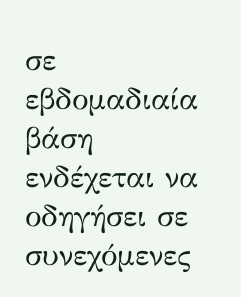σε εβδομαδιαία βάση ενδέχεται να οδηγήσει σε συνεχόμενες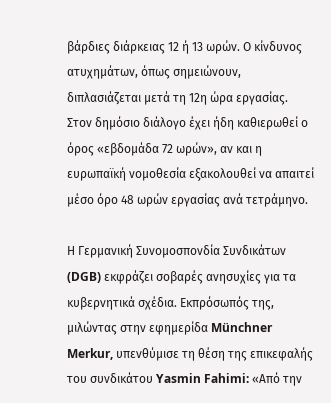βάρδιες διάρκειας 12 ή 13 ωρών. Ο κίνδυνος ατυχημάτων, όπως σημειώνουν, διπλασιάζεται μετά τη 12η ώρα εργασίας. Στον δημόσιο διάλογο έχει ήδη καθιερωθεί ο όρος «εβδομάδα 72 ωρών», αν και η ευρωπαϊκή νομοθεσία εξακολουθεί να απαιτεί μέσο όρο 48 ωρών εργασίας ανά τετράμηνο.

Η Γερμανική Συνομοσπονδία Συνδικάτων (DGB) εκφράζει σοβαρές ανησυχίες για τα κυβερνητικά σχέδια. Εκπρόσωπός της, μιλώντας στην εφημερίδα Münchner Merkur, υπενθύμισε τη θέση της επικεφαλής του συνδικάτου Yasmin Fahimi: «Από την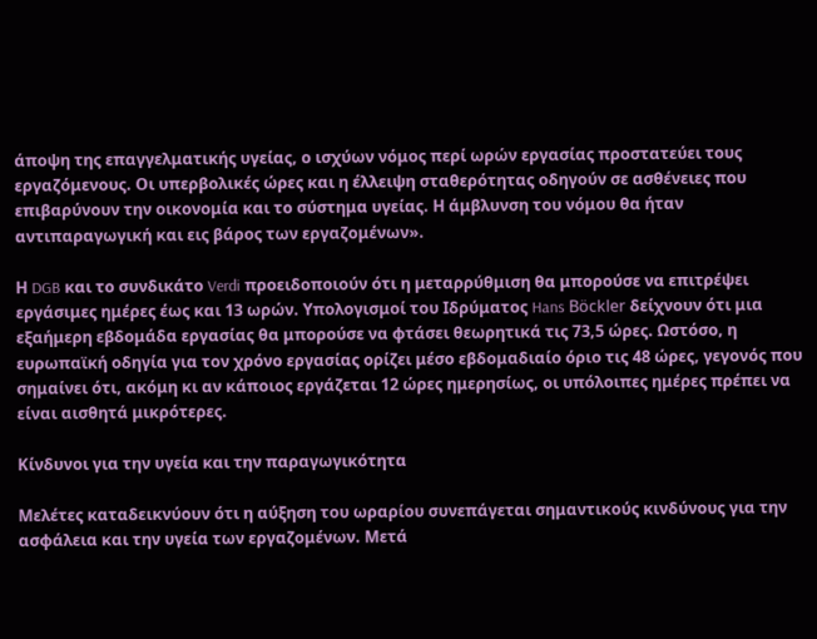άποψη της επαγγελματικής υγείας, ο ισχύων νόμος περί ωρών εργασίας προστατεύει τους εργαζόμενους. Οι υπερβολικές ώρες και η έλλειψη σταθερότητας οδηγούν σε ασθένειες που επιβαρύνουν την οικονομία και το σύστημα υγείας. Η άμβλυνση του νόμου θα ήταν αντιπαραγωγική και εις βάρος των εργαζομένων».

Η DGB και το συνδικάτο Verdi προειδοποιούν ότι η μεταρρύθμιση θα μπορούσε να επιτρέψει εργάσιμες ημέρες έως και 13 ωρών. Υπολογισμοί του Ιδρύματος Hans Böckler δείχνουν ότι μια εξαήμερη εβδομάδα εργασίας θα μπορούσε να φτάσει θεωρητικά τις 73,5 ώρες. Ωστόσο, η ευρωπαϊκή οδηγία για τον χρόνο εργασίας ορίζει μέσο εβδομαδιαίο όριο τις 48 ώρες, γεγονός που σημαίνει ότι, ακόμη κι αν κάποιος εργάζεται 12 ώρες ημερησίως, οι υπόλοιπες ημέρες πρέπει να είναι αισθητά μικρότερες.

Κίνδυνοι για την υγεία και την παραγωγικότητα

Μελέτες καταδεικνύουν ότι η αύξηση του ωραρίου συνεπάγεται σημαντικούς κινδύνους για την ασφάλεια και την υγεία των εργαζομένων. Μετά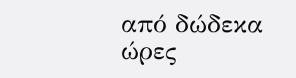από δώδεκα ώρες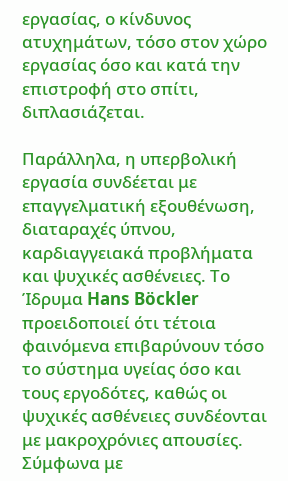εργασίας, ο κίνδυνος ατυχημάτων, τόσο στον χώρο εργασίας όσο και κατά την επιστροφή στο σπίτι, διπλασιάζεται.

Παράλληλα, η υπερβολική εργασία συνδέεται με επαγγελματική εξουθένωση, διαταραχές ύπνου, καρδιαγγειακά προβλήματα και ψυχικές ασθένειες. Το Ίδρυμα Hans Böckler προειδοποιεί ότι τέτοια φαινόμενα επιβαρύνουν τόσο το σύστημα υγείας όσο και τους εργοδότες, καθώς οι ψυχικές ασθένειες συνδέονται με μακροχρόνιες απουσίες. Σύμφωνα με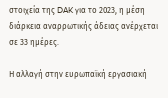στοιχεία της DAK για το 2023, η μέση διάρκεια αναρρωτικής άδειας ανέρχεται σε 33 ημέρες.

Η αλλαγή στην ευρωπαϊκή εργασιακή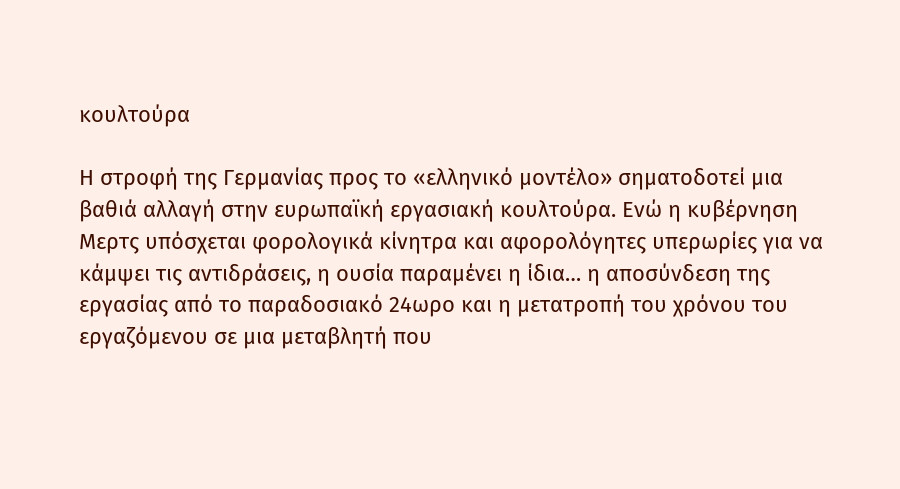κουλτούρα

Η στροφή της Γερμανίας προς το «ελληνικό μοντέλο» σηματοδοτεί μια βαθιά αλλαγή στην ευρωπαϊκή εργασιακή κουλτούρα. Ενώ η κυβέρνηση Μερτς υπόσχεται φορολογικά κίνητρα και αφορολόγητες υπερωρίες για να κάμψει τις αντιδράσεις, η ουσία παραμένει η ίδια… η αποσύνδεση της εργασίας από το παραδοσιακό 24ωρο και η μετατροπή του χρόνου του εργαζόμενου σε μια μεταβλητή που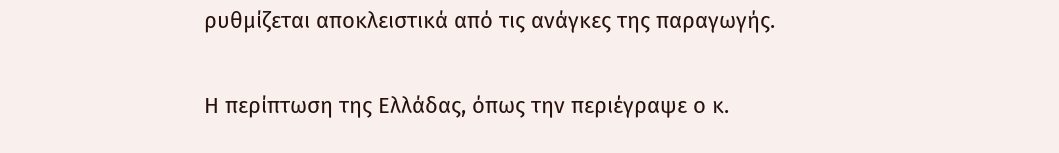ρυθμίζεται αποκλειστικά από τις ανάγκες της παραγωγής.

Η περίπτωση της Ελλάδας, όπως την περιέγραψε ο κ.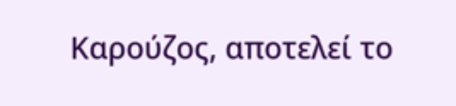Καρούζος, αποτελεί το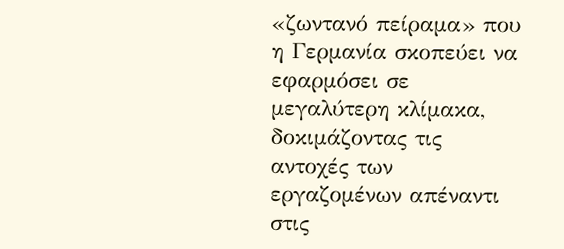«ζωντανό πείραμα» που η Γερμανία σκοπεύει να εφαρμόσει σε μεγαλύτερη κλίμακα, δοκιμάζοντας τις αντοχές των εργαζομένων απέναντι στις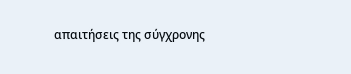απαιτήσεις της σύγχρονης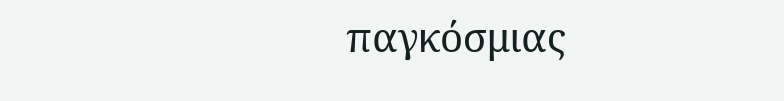παγκόσμιας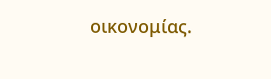οικονομίας.